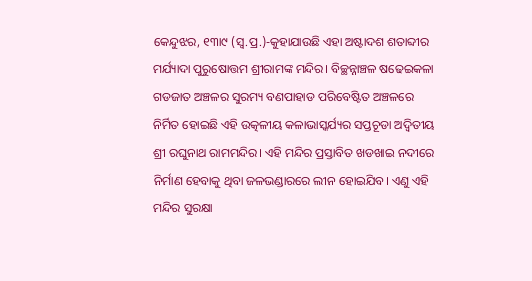କେନ୍ଦୁଝର, ୧୩ା୯ (ସ୍ବ.ପ୍ର.)-କୁହାଯାଉଛି ଏହା ଅଷ୍ଟାଦଶ ଶତାବ୍ଦୀର ମର୍ଯ୍ୟାଦା ପୁରୁଷୋତ୍ତମ ଶ୍ରୀରାମଙ୍କ ମନ୍ଦିର। ବିଚ୍ଛନ୍ନାଞ୍ଚଳ ଷଢେଇକଳା ଗଡଜାତ ଅଞ୍ଚଳର ସୁରମ୍ୟ ବଣପାହାଡ ପରିବେଷ୍ଟିତ ଅଞ୍ଚଳରେ ନିର୍ମିତ ହୋଇଛି ଏହି ଉତ୍କଳୀୟ କଳାଭାସ୍କର୍ଯ୍ୟର ସପ୍ତଚୂଡା ଅଦ୍ୱିତୀୟ ଶ୍ରୀ ରଘୁନାଥ ରାମମନ୍ଦିର। ଏହି ମନ୍ଦିର ପ୍ରସ୍ତାବିତ ଖଡଖାଇ ନଦୀରେ ନିର୍ମାଣ ହେବାକୁ ଥିବା ଜଳଭଣ୍ଡାରରେ ଲୀନ ହୋଇଯିବ। ଏଣୁ ଏହି ମନ୍ଦିର ସୁରକ୍ଷା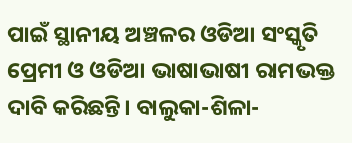ପାଇଁ ସ୍ଥାନୀୟ ଅଞ୍ଚଳର ଓଡିଆ ସଂସ୍କୃତି ପ୍ରେମୀ ଓ ଓଡିଆ ଭାଷାଭାଷୀ ରାମଭକ୍ତ ଦାବି କରିଛନ୍ତି। ବାଲୁକା-ଶିଳା-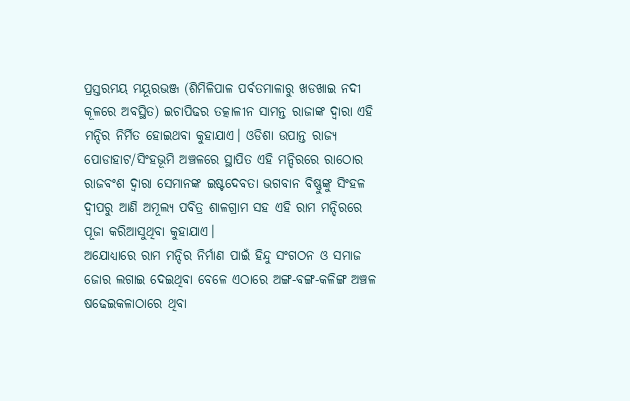ପ୍ରସ୍ତରମୟ ମୟୂରଭଞ୍ଜ (ଶିମିଳିପାଳ ପର୍ବତମାଳାରୁ ଖଡଖାଇ ନଦୀ କୂଳରେ ଅବସ୍ଥିତ) ଇଚାପିଢର ତତ୍କାଳୀନ ସାମନ୍ତ ରାଜାଙ୍କ ଦ୍ୱାରା ଏହି ମନ୍ଦିର ନିର୍ମିତ ହୋଇଥବା କୁହାଯାଏ। ଓଡିଶା ଉପାନ୍ତ ରାଜ୍ୟ ପୋଡାହାଟ/ସିଂହଭୂମି ଅଞ୍ଚଳରେ ସ୍ଥାପିତ ଏହି ମନ୍ଦିରରେ ରାଠୋର ରାଜବଂଶ ଦ୍ୱାରା ସେମାନଙ୍କ ଇଷ୍ଟଦେବତା ଭଗବାନ ବିଷ୍ଣୁଙ୍କୁ ସିଂହଳ ଦ୍ୱୀପରୁ ଆଣି ଅମୂଲ୍ୟ ପବିତ୍ର ଶାଳଗ୍ରାମ ସହ ଏହି ରାମ ମନ୍ଦିରରେ ପୂଜା କରିଆସୁଥିବା କୁହାଯାଏ।
ଅଯୋଧ୍ୟାରେ ରାମ ମନ୍ଦିର ନିର୍ମାଣ ପାଇଁ ହିନ୍ଦୁ ସଂଗଠନ ଓ ସମାଜ ଜୋର ଲଗାଇ ଦେଇଥିବା ବେଳେ ଏଠାରେ ଅଙ୍ଗ-ବଙ୍ଗ-କଳିଙ୍ଗ ଅଞ୍ଚଳ ଷଢେଇକଳାଠାରେ ଥିବା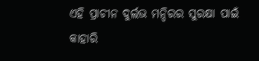ଏହି ପ୍ରାଚୀନ ଦୁର୍ଲଭ ମନ୍ଦିରର ସୁରକ୍ଷା ପାଇଁ କାହାରି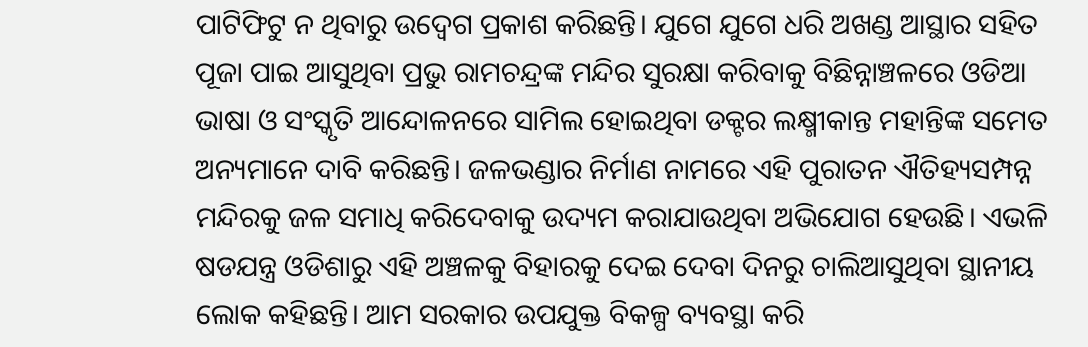ପାଟିଫିଟୁ ନ ଥିବାରୁ ଉଦ୍ବେଗ ପ୍ରକାଶ କରିଛନ୍ତି। ଯୁଗେ ଯୁଗେ ଧରି ଅଖଣ୍ଡ ଆସ୍ଥାର ସହିତ ପୂଜା ପାଇ ଆସୁଥିବା ପ୍ରଭୁ ରାମଚନ୍ଦ୍ରଙ୍କ ମନ୍ଦିର ସୁରକ୍ଷା କରିବାକୁ ବିଛିନ୍ନାଞ୍ଚଳରେ ଓଡିଆ ଭାଷା ଓ ସଂସ୍କୃତି ଆନ୍ଦୋଳନରେ ସାମିଲ ହୋଇଥିବା ଡକ୍ଟର ଲକ୍ଷ୍ମୀକାନ୍ତ ମହାନ୍ତିଙ୍କ ସମେତ ଅନ୍ୟମାନେ ଦାବି କରିଛନ୍ତି। ଜଳଭଣ୍ଡାର ନିର୍ମାଣ ନାମରେ ଏହି ପୁରାତନ ଐତିହ୍ୟସମ୍ପନ୍ନ ମନ୍ଦିରକୁ ଜଳ ସମାଧି କରିଦେବାକୁ ଉଦ୍ୟମ କରାଯାଉଥିବା ଅଭିଯୋଗ ହେଉଛି। ଏଭଳି ଷଡଯନ୍ତ୍ର ଓଡିଶାରୁ ଏହି ଅଞ୍ଚଳକୁ ବିହାରକୁ ଦେଇ ଦେବା ଦିନରୁ ଚାଲିଆସୁଥିବା ସ୍ଥାନୀୟ ଲୋକ କହିଛନ୍ତି। ଆମ ସରକାର ଉପଯୁକ୍ତ ବିକଳ୍ପ ବ୍ୟବସ୍ଥା କରି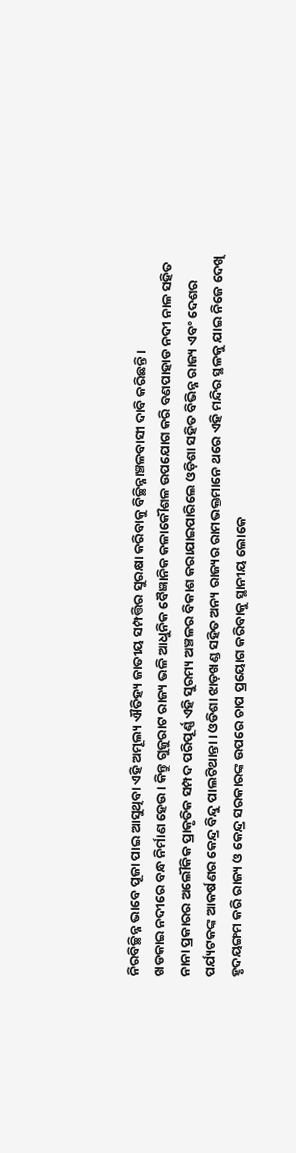ନିରବିଚ୍ଛିନ୍ନ ଭାବେ ପୂଜା ପାଇ ଆସୁଥିବା ଏହି ଅମୂଲ୍ୟ ଐତିହ୍ୟ ଜାତୀୟ ସମ୍ପତ୍ତିର ସୁରକ୍ଷା କରିବାକୁ ବିଚ୍ଛିନ୍ନାଞ୍ଚଳବାସୀ ଦାବି କରିଛନ୍ତି।
ଖଡକାଇ ନଦୀରେ ବନ୍ଧ ନିର୍ମାଣ ହେଉ। କିନ୍ତୁ ଗୁଜୁରାଟ ରାଜ୍ୟ ଭଳି ଆଧୁନିକ ବୈଜ୍ଞାନିକ କଳାକୌଶଳ ଉପଯୋଗ କରି ବଣପାହାଡ ନଦୀ ନାଳ ସହିତ ନାନା ପ୍ରକାରର ଅଲୌକିକ ପ୍ରାକୃତିକ ସମ୍ପଦ ପରିପୂର୍ଣ୍ଣ ଏହି ସୁରମ୍ୟ ଅଞ୍ଚଳର ବିକାଶ କରାଯାଇପାରିଲେ ଓଡ଼ିଶା ସହିତ ବିଭିନ୍ନ ରାଜ୍ୟ ଏବଂ ଦେଶର ପର୍ଯ୍ୟଟକଙ୍କ ଆକର୍ଷଣର କେନ୍ଦ୍ର ବିନ୍ଦୁ ପାଲଟିଥାନ୍ତା। ଓଡିଶା ଝାଡ଼ଖଣ୍ଡ ସହିତ ଅନ୍ୟ ରାଜ୍ୟର ରାମଭକ୍ତମାନେ ଥରେ ଏହି ମନ୍ଦିର ସ୍ଥଳକୁ ଯାଇ ନିଜେ ଦେଖି ହୃଦୟଙ୍ଗମ କରି ରାଜ୍ୟ ଓ କେନ୍ଦ୍ର ସରକାରଙ୍କ ଉପରେ ଚାପ ପ୍ରୟୋଗ କରିବାକୁ ସ୍ଥାନୀୟ ଲୋକେ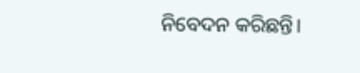ନିବେଦନ କରିଛନ୍ତି।